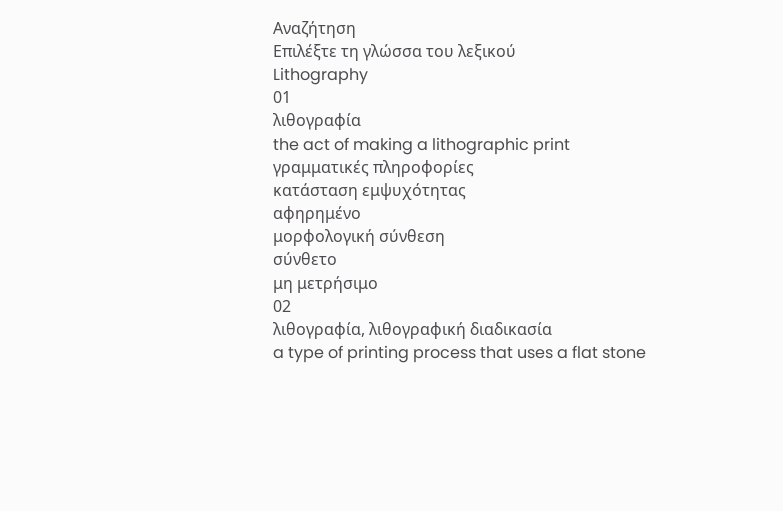Αναζήτηση
Επιλέξτε τη γλώσσα του λεξικού
Lithography
01
λιθογραφία
the act of making a lithographic print
γραμματικές πληροφορίες
κατάσταση εμψυχότητας
αφηρημένο
μορφολογική σύνθεση
σύνθετο
μη μετρήσιμο
02
λιθογραφία, λιθογραφική διαδικασία
a type of printing process that uses a flat stone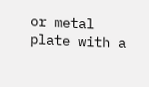or metal plate with a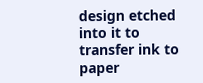design etched into it to transfer ink to paper